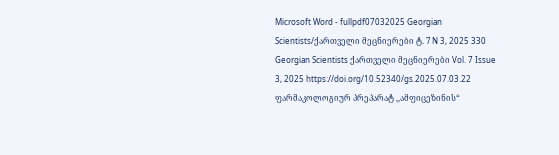Microsoft Word - fullpdf07032025 Georgian Scientists/ქართველი მეცნიერები ტ. 7 N 3, 2025 330 Georgian Scientists ქართველი მეცნიერები Vol. 7 Issue 3, 2025 https://doi.org/10.52340/gs.2025.07.03.22 ფარმაკოლოგიურ პრეპარატ ,,ამფიცეზინის“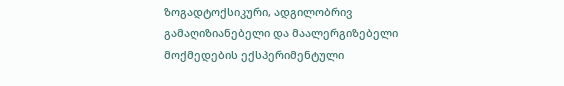ზოგადტოქსიკური, ადგილობრივ გამაღიზიანებელი და მაალერგიზებელი მოქმედების ექსპერიმენტული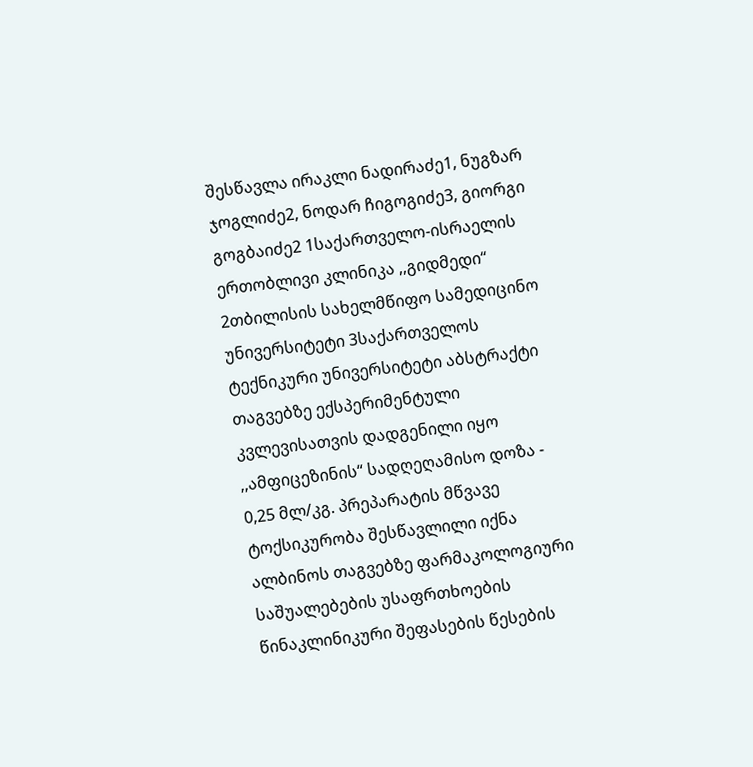შესწავლა ირაკლი ნადირაძე1, ნუგზარ ჯოგლიძე2, ნოდარ ჩიგოგიძე3, გიორგი გოგბაიძე2 1საქართველო-ისრაელის ერთობლივი კლინიკა ,,გიდმედი“ 2თბილისის სახელმწიფო სამედიცინო უნივერსიტეტი 3საქართველოს ტექნიკური უნივერსიტეტი აბსტრაქტი თაგვებზე ექსპერიმენტული კვლევისათვის დადგენილი იყო ,,ამფიცეზინის“ სადღეღამისო დოზა - 0,25 მლ/კგ. პრეპარატის მწვავე ტოქსიკურობა შესწავლილი იქნა ალბინოს თაგვებზე ფარმაკოლოგიური საშუალებების უსაფრთხოების წინაკლინიკური შეფასების წესების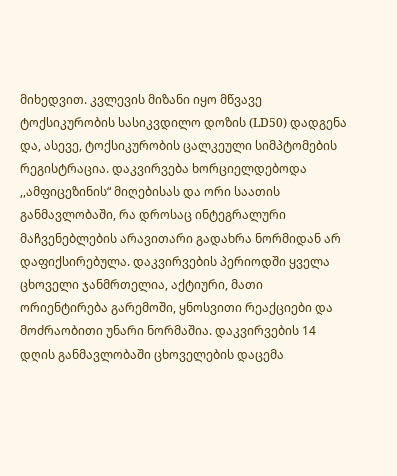მიხედვით. კვლევის მიზანი იყო მწვავე ტოქსიკურობის სასიკვდილო დოზის (LD50) დადგენა და, ასევე, ტოქსიკურობის ცალკეული სიმპტომების რეგისტრაცია. დაკვირვება ხორციელდებოდა ,,ამფიცეზინის“ მიღებისას და ორი საათის განმავლობაში, რა დროსაც ინტეგრალური მაჩვენებლების არავითარი გადახრა ნორმიდან არ დაფიქსირებულა. დაკვირვების პერიოდში ყველა ცხოველი ჯანმრთელია, აქტიური, მათი ორიენტირება გარემოში, ყნოსვითი რეაქციები და მოძრაობითი უნარი ნორმაშია. დაკვირვების 14 დღის განმავლობაში ცხოველების დაცემა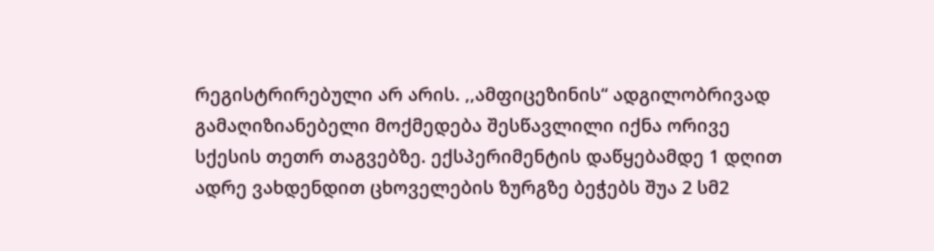რეგისტრირებული არ არის. ,,ამფიცეზინის“ ადგილობრივად გამაღიზიანებელი მოქმედება შესწავლილი იქნა ორივე სქესის თეთრ თაგვებზე. ექსპერიმენტის დაწყებამდე 1 დღით ადრე ვახდენდით ცხოველების ზურგზე ბეჭებს შუა 2 სმ2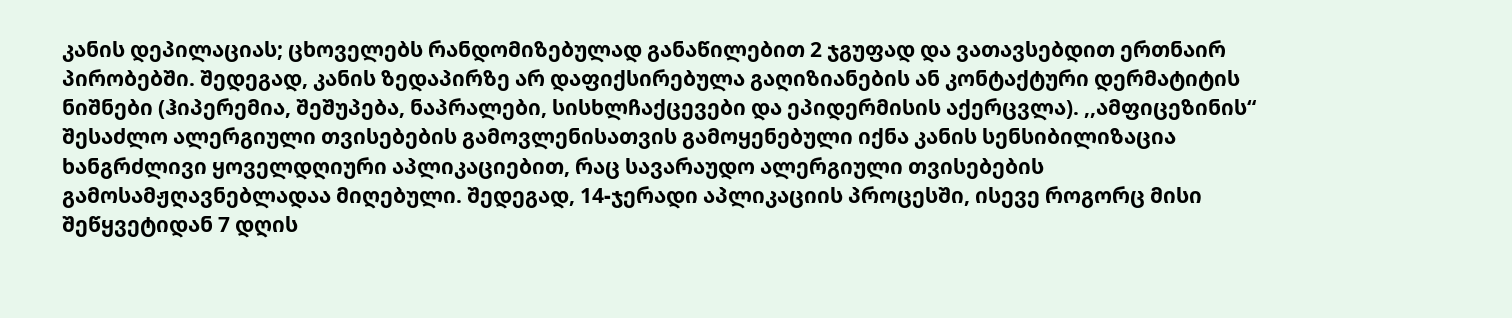კანის დეპილაციას; ცხოველებს რანდომიზებულად განაწილებით 2 ჯგუფად და ვათავსებდით ერთნაირ პირობებში. შედეგად, კანის ზედაპირზე არ დაფიქსირებულა გაღიზიანების ან კონტაქტური დერმატიტის ნიშნები (ჰიპერემია, შეშუპება, ნაპრალები, სისხლჩაქცევები და ეპიდერმისის აქერცვლა). ,,ამფიცეზინის“ შესაძლო ალერგიული თვისებების გამოვლენისათვის გამოყენებული იქნა კანის სენსიბილიზაცია ხანგრძლივი ყოველდღიური აპლიკაციებით, რაც სავარაუდო ალერგიული თვისებების გამოსამჟღავნებლადაა მიღებული. შედეგად, 14-ჯერადი აპლიკაციის პროცესში, ისევე როგორც მისი შეწყვეტიდან 7 დღის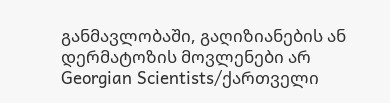განმავლობაში, გაღიზიანების ან დერმატოზის მოვლენები არ Georgian Scientists/ქართველი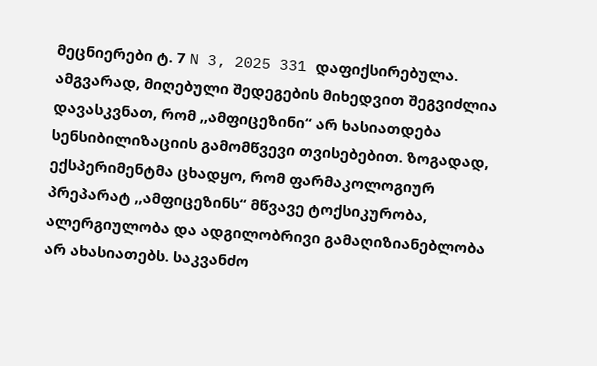მეცნიერები ტ. 7 N 3, 2025 331 დაფიქსირებულა. ამგვარად, მიღებული შედეგების მიხედვით შეგვიძლია დავასკვნათ, რომ ,,ამფიცეზინი“ არ ხასიათდება სენსიბილიზაციის გამომწვევი თვისებებით. ზოგადად, ექსპერიმენტმა ცხადყო, რომ ფარმაკოლოგიურ პრეპარატ ,,ამფიცეზინს“ მწვავე ტოქსიკურობა, ალერგიულობა და ადგილობრივი გამაღიზიანებლობა არ ახასიათებს. საკვანძო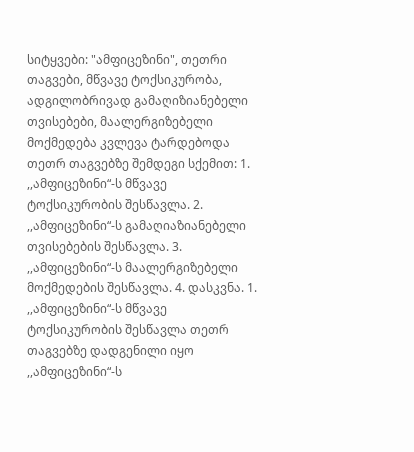სიტყვები: "ამფიცეზინი", თეთრი თაგვები, მწვავე ტოქსიკურობა, ადგილობრივად გამაღიზიანებელი თვისებები, მაალერგიზებელი მოქმედება კვლევა ტარდებოდა თეთრ თაგვებზე შემდეგი სქემით: 1. ,,ამფიცეზინი“-ს მწვავე ტოქსიკურობის შესწავლა. 2. ,,ამფიცეზინი“-ს გამაღიაზიანებელი თვისებების შესწავლა. 3. ,,ამფიცეზინი“-ს მაალერგიზებელი მოქმედების შესწავლა. 4. დასკვნა. 1. ,,ამფიცეზინი“-ს მწვავე ტოქსიკურობის შესწავლა თეთრ თაგვებზე დადგენილი იყო ,,ამფიცეზინი“-ს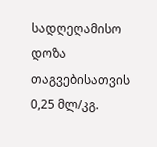სადღეღამისო დოზა თაგვებისათვის 0,25 მლ/კგ.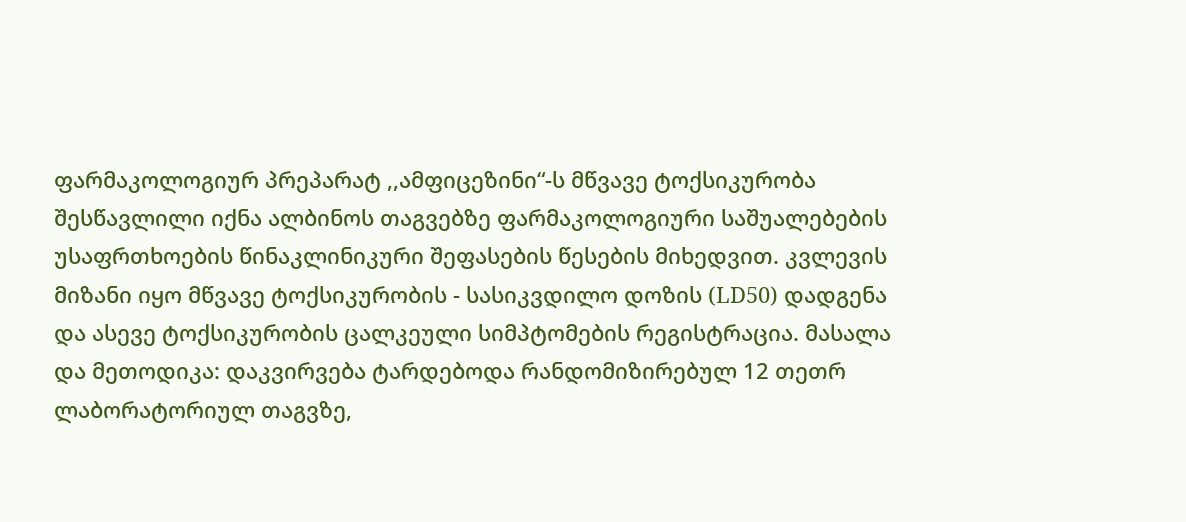ფარმაკოლოგიურ პრეპარატ ,,ამფიცეზინი“-ს მწვავე ტოქსიკურობა შესწავლილი იქნა ალბინოს თაგვებზე ფარმაკოლოგიური საშუალებების უსაფრთხოების წინაკლინიკური შეფასების წესების მიხედვით. კვლევის მიზანი იყო მწვავე ტოქსიკურობის - სასიკვდილო დოზის (LD50) დადგენა და ასევე ტოქსიკურობის ცალკეული სიმპტომების რეგისტრაცია. მასალა და მეთოდიკა: დაკვირვება ტარდებოდა რანდომიზირებულ 12 თეთრ ლაბორატორიულ თაგვზე,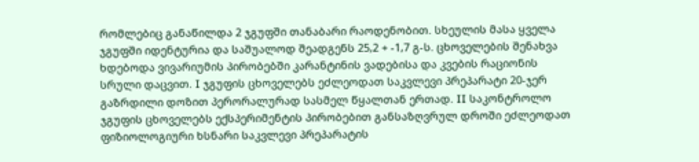რომლებიც განაწილდა 2 ჯგუფში თანაბარი რაოდენობით. სხეულის მასა ყველა ჯგუფში იდენტურია და საშუალოდ შეადგენს 25,2 + -1,7 გ-ს. ცხოველების შენახვა ხდებოდა ვივარიუმის პირობებში კარანტინის ვადებისა და კვების რაციონის სრული დაცვით. I ჯგუფის ცხოველებს ეძლეოდათ საკვლევი პრეპარატი 20-ჯერ გაზრდილი დოზით პერორალურად სასმელ წყალთან ერთად. II საკონტროლო ჯგუფის ცხოველებს ექსპერიმენტის პირობებით განსაზღვრულ დროში ეძლეოდათ ფიზიოლოგიური ხსნარი საკვლევი პრეპარატის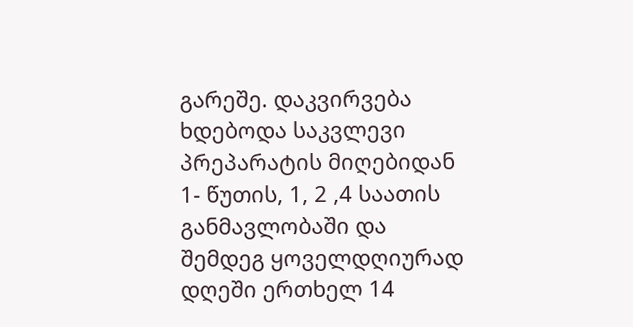გარეშე. დაკვირვება ხდებოდა საკვლევი პრეპარატის მიღებიდან 1- წუთის, 1, 2 ,4 საათის განმავლობაში და შემდეგ ყოველდღიურად დღეში ერთხელ 14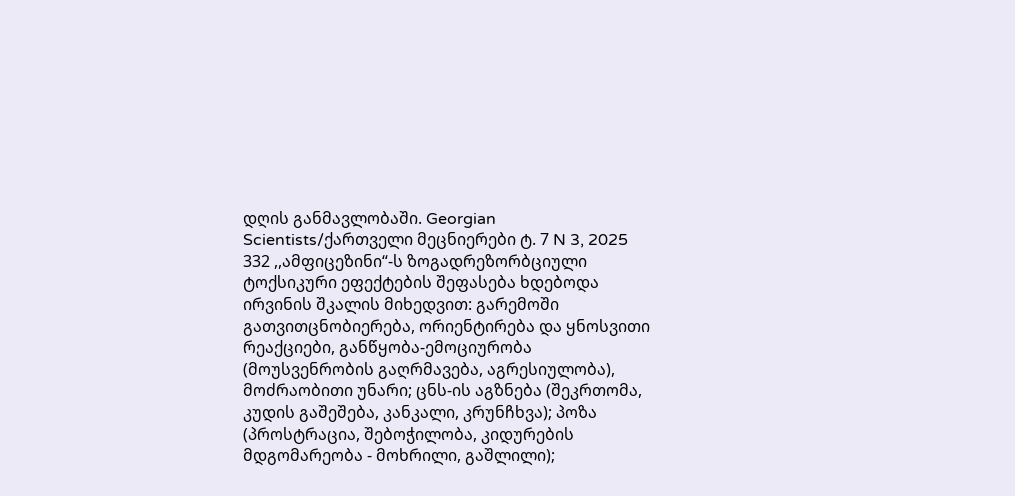დღის განმავლობაში. Georgian Scientists/ქართველი მეცნიერები ტ. 7 N 3, 2025 332 ,,ამფიცეზინი“-ს ზოგადრეზორბციული ტოქსიკური ეფექტების შეფასება ხდებოდა ირვინის შკალის მიხედვით: გარემოში გათვითცნობიერება, ორიენტირება და ყნოსვითი რეაქციები, განწყობა-ემოციურობა (მოუსვენრობის გაღრმავება, აგრესიულობა), მოძრაობითი უნარი; ცნს-ის აგზნება (შეკრთომა, კუდის გაშეშება, კანკალი, კრუნჩხვა); პოზა (პროსტრაცია, შებოჭილობა, კიდურების მდგომარეობა - მოხრილი, გაშლილი);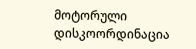მოტორული დისკოორდინაცია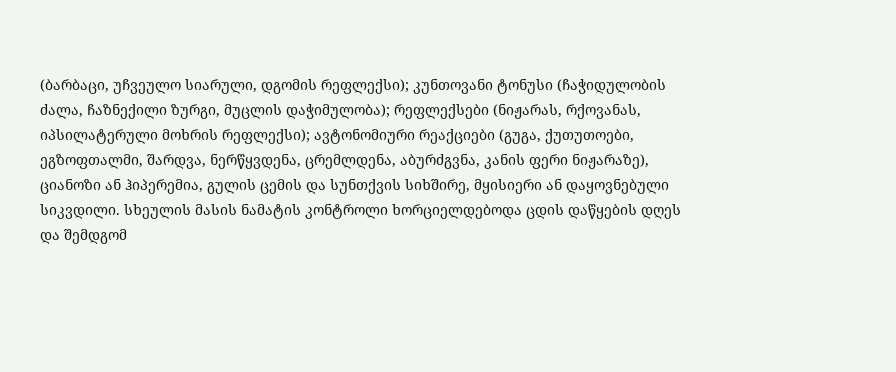(ბარბაცი, უჩვეულო სიარული, დგომის რეფლექსი); კუნთოვანი ტონუსი (ჩაჭიდულობის ძალა, ჩაზნექილი ზურგი, მუცლის დაჭიმულობა); რეფლექსები (ნიჟარას, რქოვანას, იპსილატერული მოხრის რეფლექსი); ავტონომიური რეაქციები (გუგა, ქუთუთოები, ეგზოფთალმი, შარდვა, ნერწყვდენა, ცრემლდენა, აბურძგვნა, კანის ფერი ნიჟარაზე), ციანოზი ან ჰიპერემია, გულის ცემის და სუნთქვის სიხშირე, მყისიერი ან დაყოვნებული სიკვდილი. სხეულის მასის ნამატის კონტროლი ხორციელდებოდა ცდის დაწყების დღეს და შემდგომ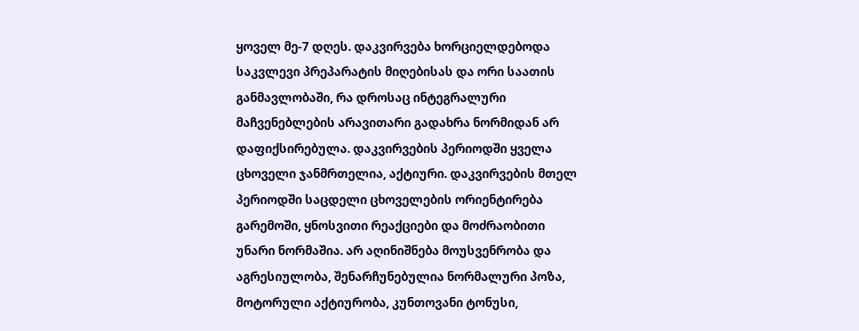ყოველ მე-7 დღეს. დაკვირვება ხორციელდებოდა საკვლევი პრეპარატის მიღებისას და ორი საათის განმავლობაში, რა დროსაც ინტეგრალური მაჩვენებლების არავითარი გადახრა ნორმიდან არ დაფიქსირებულა. დაკვირვების პერიოდში ყველა ცხოველი ჯანმრთელია, აქტიური. დაკვირვების მთელ პერიოდში საცდელი ცხოველების ორიენტირება გარემოში, ყნოსვითი რეაქციები და მოძრაობითი უნარი ნორმაშია. არ აღინიშნება მოუსვენრობა და აგრესიულობა, შენარჩუნებულია ნორმალური პოზა, მოტორული აქტიურობა, კუნთოვანი ტონუსი,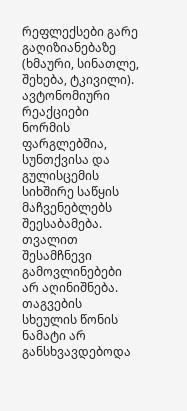რეფლექსები გარე გაღიზიანებაზე (ხმაური, სინათლე, შეხება, ტკივილი). ავტონომიური რეაქციები ნორმის ფარგლებშია, სუნთქვისა და გულისცემის სიხშირე საწყის მაჩვენებლებს შეესაბამება. თვალით შესამჩნევი გამოვლინებები არ აღინიშნება. თაგვების სხეულის წონის ნამატი არ განსხვავდებოდა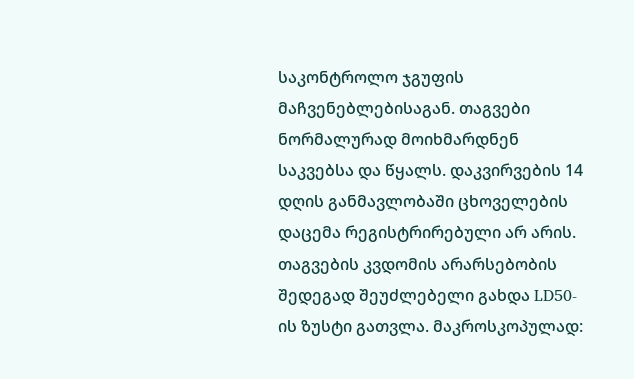საკონტროლო ჯგუფის მაჩვენებლებისაგან. თაგვები ნორმალურად მოიხმარდნენ საკვებსა და წყალს. დაკვირვების 14 დღის განმავლობაში ცხოველების დაცემა რეგისტრირებული არ არის. თაგვების კვდომის არარსებობის შედეგად შეუძლებელი გახდა LD50-ის ზუსტი გათვლა. მაკროსკოპულად: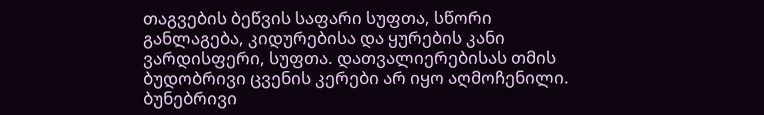თაგვების ბეწვის საფარი სუფთა, სწორი განლაგება, კიდურებისა და ყურების კანი ვარდისფერი, სუფთა. დათვალიერებისას თმის ბუდობრივი ცვენის კერები არ იყო აღმოჩენილი. ბუნებრივი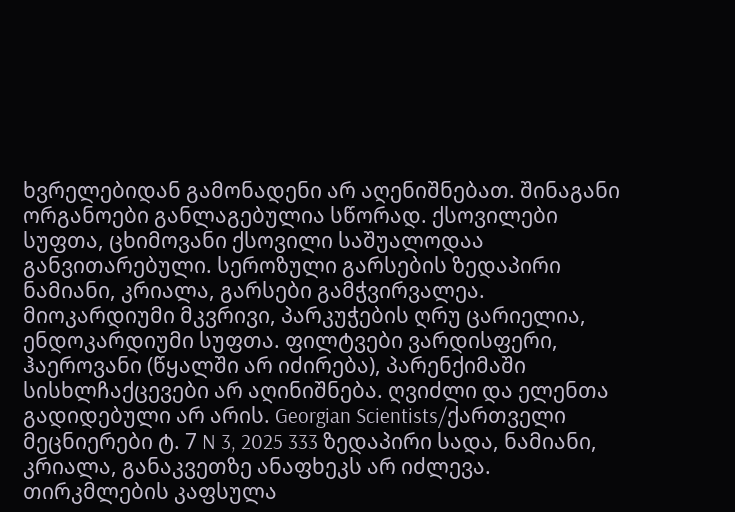ხვრელებიდან გამონადენი არ აღენიშნებათ. შინაგანი ორგანოები განლაგებულია სწორად. ქსოვილები სუფთა, ცხიმოვანი ქსოვილი საშუალოდაა განვითარებული. სეროზული გარსების ზედაპირი ნამიანი, კრიალა, გარსები გამჭვირვალეა. მიოკარდიუმი მკვრივი, პარკუჭების ღრუ ცარიელია, ენდოკარდიუმი სუფთა. ფილტვები ვარდისფერი, ჰაეროვანი (წყალში არ იძირება), პარენქიმაში სისხლჩაქცევები არ აღინიშნება. ღვიძლი და ელენთა გადიდებული არ არის. Georgian Scientists/ქართველი მეცნიერები ტ. 7 N 3, 2025 333 ზედაპირი სადა, ნამიანი, კრიალა, განაკვეთზე ანაფხეკს არ იძლევა. თირკმლების კაფსულა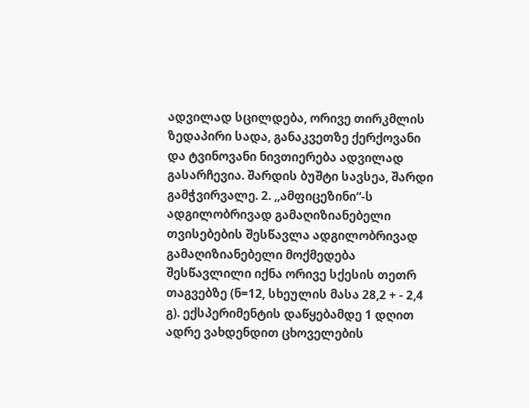ადვილად სცილდება, ორივე თირკმლის ზედაპირი სადა, განაკვეთზე ქერქოვანი და ტვინოვანი ნივთიერება ადვილად გასარჩევია. შარდის ბუშტი სავსეა, შარდი გამჭვირვალე. 2. ,,ამფიცეზინი“-ს ადგილობრივად გამაღიზიანებელი თვისებების შესწავლა ადგილობრივად გამაღიზიანებელი მოქმედება შესწავლილი იქნა ორივე სქესის თეთრ თაგვებზე (ნ=12, სხეულის მასა 28,2 + - 2,4 გ). ექსპერიმენტის დაწყებამდე 1 დღით ადრე ვახდენდით ცხოველების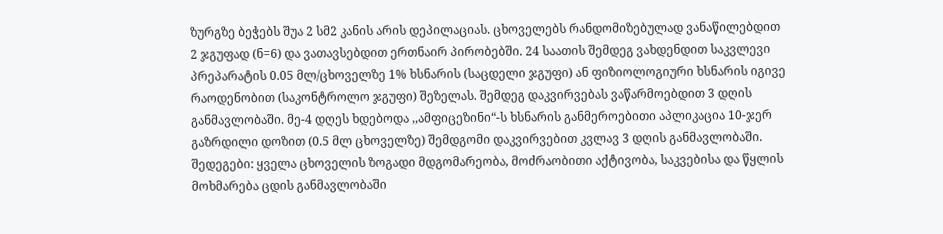ზურგზე ბეჭებს შუა 2 სმ2 კანის არის დეპილაციას. ცხოველებს რანდომიზებულად ვანაწილებდით 2 ჯგუფად (ნ=6) და ვათავსებდით ერთნაირ პირობებში. 24 საათის შემდეგ ვახდენდით საკვლევი პრეპარატის 0.05 მლ/ცხოველზე 1% ხსნარის (საცდელი ჯგუფი) ან ფიზიოლოგიური ხსნარის იგივე რაოდენობით (საკონტროლო ჯგუფი) შეზელას. შემდეგ დაკვირვებას ვაწარმოებდით 3 დღის განმავლობაში. მე-4 დღეს ხდებოდა ,,ამფიცეზინი“-ს ხსნარის განმეროებითი აპლიკაცია 10-ჯერ გაზრდილი დოზით (0.5 მლ ცხოველზე) შემდგომი დაკვირვებით კვლავ 3 დღის განმავლობაში. შედეგები: ყველა ცხოველის ზოგადი მდგომარეობა, მოძრაობითი აქტივობა, საკვებისა და წყლის მოხმარება ცდის განმავლობაში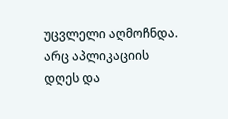უცვლელი აღმოჩნდა. არც აპლიკაციის დღეს და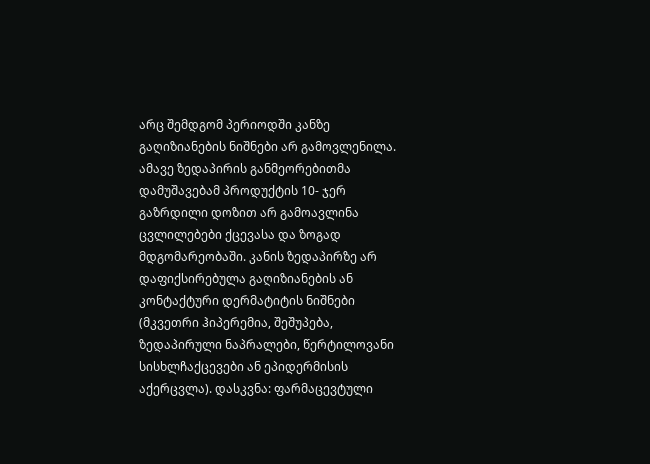არც შემდგომ პერიოდში კანზე გაღიზიანების ნიშნები არ გამოვლენილა. ამავე ზედაპირის განმეორებითმა დამუშავებამ პროდუქტის 10- ჯერ გაზრდილი დოზით არ გამოავლინა ცვლილებები ქცევასა და ზოგად მდგომარეობაში. კანის ზედაპირზე არ დაფიქსირებულა გაღიზიანების ან კონტაქტური დერმატიტის ნიშნები (მკვეთრი ჰიპერემია, შეშუპება, ზედაპირული ნაპრალები, წერტილოვანი სისხლჩაქცევები ან ეპიდერმისის აქერცვლა). დასკვნა: ფარმაცევტული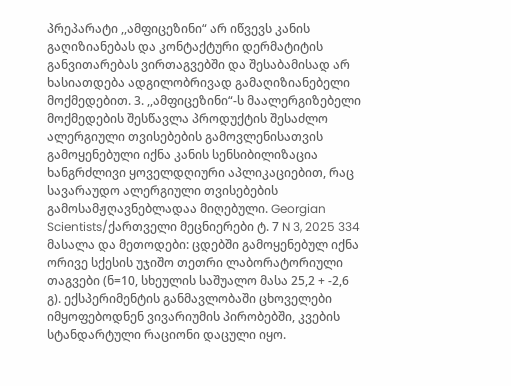პრეპარატი ,,ამფიცეზინი“ არ იწვევს კანის გაღიზიანებას და კონტაქტური დერმატიტის განვითარებას ვირთაგვებში და შესაბამისად არ ხასიათდება ადგილობრივად გამაღიზიანებელი მოქმედებით. 3. ,,ამფიცეზინი“-ს მაალერგიზებელი მოქმედების შესწავლა პროდუქტის შესაძლო ალერგიული თვისებების გამოვლენისათვის გამოყენებული იქნა კანის სენსიბილიზაცია ხანგრძლივი ყოველდღიური აპლიკაციებით, რაც სავარაუდო ალერგიული თვისებების გამოსამჟღავნებლადაა მიღებული. Georgian Scientists/ქართველი მეცნიერები ტ. 7 N 3, 2025 334 მასალა და მეთოდები: ცდებში გამოყენებულ იქნა ორივე სქესის უჯიშო თეთრი ლაბორატორიული თაგვები (ნ=10, სხეულის საშუალო მასა 25,2 + -2,6 გ). ექსპერიმენტის განმავლობაში ცხოველები იმყოფებოდნენ ვივარიუმის პირობებში, კვების სტანდარტული რაციონი დაცული იყო.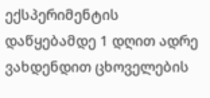ექსპერიმენტის დაწყებამდე 1 დღით ადრე ვახდენდით ცხოველების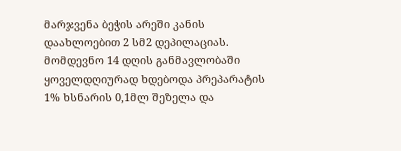მარჯვენა ბეჭის არეში კანის დაახლოებით 2 სმ2 დეპილაციას. მომდევნო 14 დღის განმავლობაში ყოველდღიურად ხდებოდა პრეპარატის 1% ხსნარის 0,1მლ შეზელა და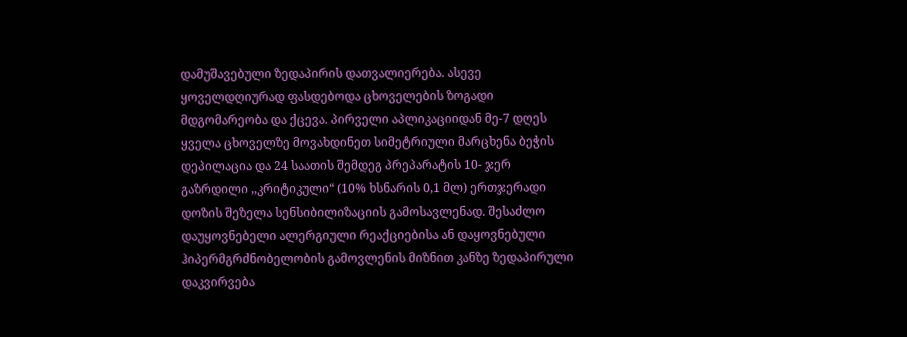დამუშავებული ზედაპირის დათვალიერება. ასევე ყოველდღიურად ფასდებოდა ცხოველების ზოგადი მდგომარეობა და ქცევა. პირველი აპლიკაციიდან მე-7 დღეს ყველა ცხოველზე მოვახდინეთ სიმეტრიული მარცხენა ბეჭის დეპილაცია და 24 საათის შემდეგ პრეპარატის 10- ჯერ გაზრდილი ,,კრიტიკული“ (10% ხსნარის 0,1 მლ) ერთჯერადი დოზის შეზელა სენსიბილიზაციის გამოსავლენად. შესაძლო დაუყოვნებელი ალერგიული რეაქციებისა ან დაყოვნებული ჰიპერმგრძნობელობის გამოვლენის მიზნით კანზე ზედაპირული დაკვირვება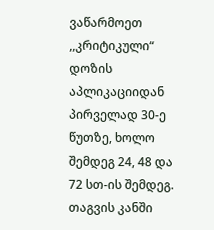ვაწარმოეთ ,,კრიტიკული“ დოზის აპლიკაციიდან პირველად 30-ე წუთზე, ხოლო შემდეგ 24, 48 და 72 სთ-ის შემდეგ. თაგვის კანში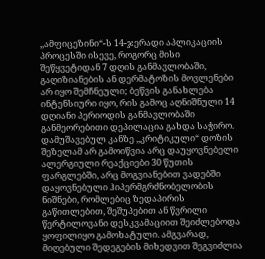,,ამფიცეზინი“-ს 14-ჯერადი აპლიკაციის პროცესში ისევე, როგორც მისი შეწყვეტიდან 7 დღის განმავლობაში, გაღიზიანების ან დერმატოზის მოვლენები არ იყო შემჩნეული; ბეწვის განახლება ინტენსიური იყო, რის გამოც აღნიშნული 14 დღიანი პერიოდის განმავლობაში განმეორებითი დეპილაცია გახდა საჭირო. დამუშავებულ კანზე ,,კრიტიკული“ დოზის შეზელამ არ გამოიწვია არც დაუყოვნებელი ალერგიული რეაქციები 30 წუთის ფარგლებში, არც მოგვიანებით ვადებში დაყოვნებული ჰიპერმგრძნობელობის ნიშნები, რომლებიც ზედაპირის გაწითლებით, შეშუპებით ან წვრილი წერტილოვანი დესკვამაციით შეიძლებოდა ყოფილიყო გამოხატული. ამგვარად, მიღებული შედეგების მიხედვით შეგვიძლია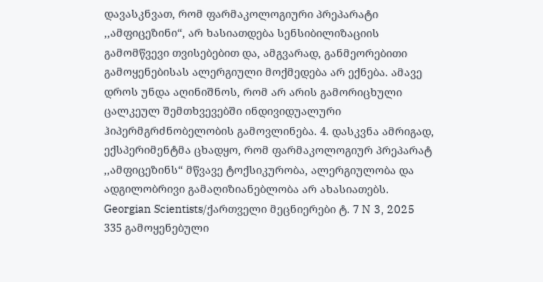დავასკნვათ, რომ ფარმაკოლოგიური პრეპარატი ,,ამფიცეზინი“, არ ხასიათდება სენსიბილიზაციის გამომწვევი თვისებებით და, ამგვარად, განმეორებითი გამოყენებისას ალერგიული მოქმედება არ ექნება. ამავე დროს უნდა აღინიშნოს, რომ არ არის გამორიცხული ცალკეულ შემთხვევებში ინდივიდუალური ჰიპერმგრძნობელობის გამოვლინება. 4. დასკვნა ამრიგად, ექსპერიმენტმა ცხადყო, რომ ფარმაკოლოგიურ პრეპარატ ,,ამფიცეზინს“ მწვავე ტოქსიკურობა, ალერგიულობა და ადგილობრივი გამაღიზიანებლობა არ ახასიათებს. Georgian Scientists/ქართველი მეცნიერები ტ. 7 N 3, 2025 335 გამოყენებული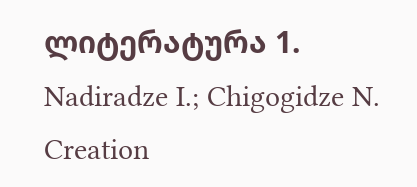ლიტერატურა 1. Nadiradze I.; Chigogidze N. Creation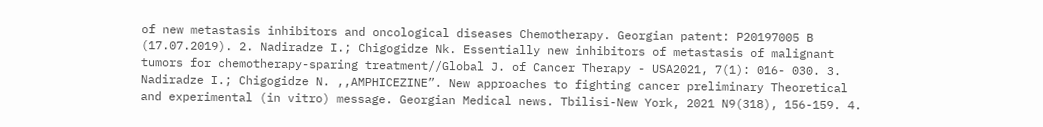of new metastasis inhibitors and oncological diseases Chemotherapy. Georgian patent: P20197005 B (17.07.2019). 2. Nadiradze I.; Chigogidze Nk. Essentially new inhibitors of metastasis of malignant tumors for chemotherapy-sparing treatment//Global J. of Cancer Therapy - USA2021, 7(1): 016- 030. 3. Nadiradze I.; Chigogidze N. ,,AMPHICEZINE”. New approaches to fighting cancer preliminary Theoretical and experimental (in vitro) message. Georgian Medical news. Tbilisi-New York, 2021 N9(318), 156-159. 4.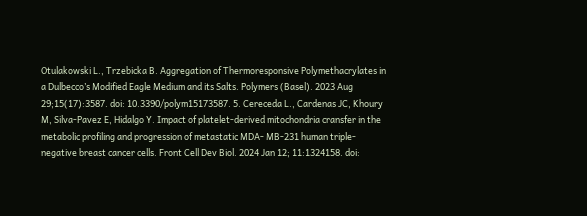Otulakowski L., Trzebicka B. Aggregation of Thermoresponsive Polymethacrylates in a Dulbecco’s Modified Eagle Medium and its Salts. Polymers (Basel). 2023 Aug 29;15(17):3587. doi: 10.3390/polym15173587. 5. Cereceda L., Cardenas JC, Khoury M, Silva-Pavez E, Hidalgo Y. Impact of platelet-derived mitochondria cransfer in the metabolic profiling and progression of metastatic MDA- MB-231 human triple-negative breast cancer cells. Front Cell Dev Biol. 2024 Jan 12; 11:1324158. doi: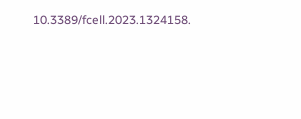10.3389/fcell.2023.1324158.